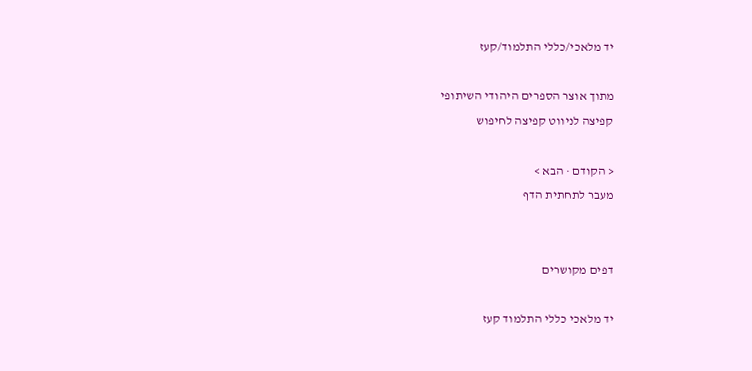יד מלאכי/כללי התלמוד/קעז

מתוך אוצר הספרים היהודי השיתופי
קפיצה לניווט קפיצה לחיפוש

< הקודם · הבא >
מעבר לתחתית הדף


דפים מקושרים

יד מלאכי כללי התלמוד קעז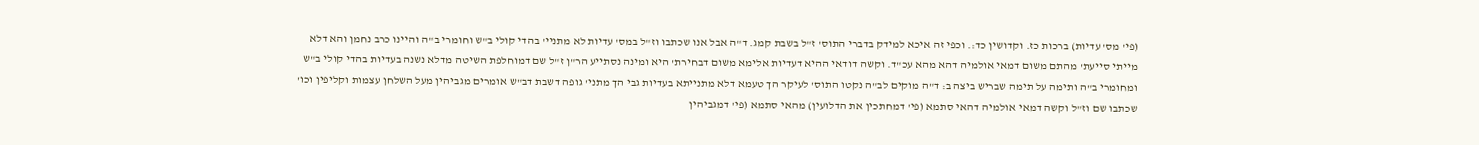(פי' מס' עדיות) ברכות כז. וקדושין כד:. וכפי זה איכא למידק בדברי התוס' ז"ל בשבת קמג. ד"ה אבל אנו שכתבו וז"ל במס' עדיות לא מתניי' בהדי קולי ב"ש וחומרי ב"ה והיינו כרב נחמן והא דלא מייתי סייעת' מהתם משום דמאי אולמיה דהא מהא עכ"ד. וקשה דודאי ההיא דעדיות אלימא משום דבחירת' היא ומינה נסתייע הר"ן ז"ל שם דמוחלפת השיטה מדלא נשנה בעדיות בהדי קולי ב"ש ומחומרי ב"ה ותימה על תימה שבריש ביצה ב: ד"ה מוקים לב"ה נקטו התוס' לעיקר הך טעמא דלא מתנייתא בעדיות גבי הך מתני' גופה דשבת דב"ש אומרים מגביהין מעל השלחן עצמות וקליפין וכו' שכתבו שם וז"ל וקשה דמאי אולמיה דהאי סתמא (פי' דמחתכין את הדלועין) מהאי סתמא (פי' דמגביהין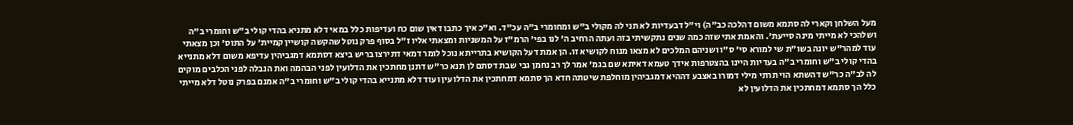מעל השלחן וקארי לה סתמא משום דהלכה כב"ה) וי"ל דבעדיות לא תני לה מקולי ב"ש ומחומרי ב"ה עכ"ד. וא"כ איך כתבו דאין שום כח ועדיפות כלל במאי דלא מתניא בהדי קולי ב"ש וחומרי ב"ה ושלהכי לא מייתי מינה סייעת'. והאמת אתי שזה כמה שנים נתקשיתי בזה ועתה הרחיב ה' לנו בפי' הרמ"ז על המשניות ומצאתי אליו ז"ל בסוף פרק נוטל שהקשה קושיין קמיית' על התוס' וכן מצאתי עוד למהר"ש יונה בשו"ת שי למורא סי' ס"ו ושניהם המלכים לא מצאו מנוח לקושיא זו. הן אמת דעל הקושיא בתרייתא נוכל לומר דמאי דתירצו בריש ביצא דסתמא דמגביהין עדיפא משום דלא מתנייא בהדי קולי ב"ש וחומרי ב"ה בעדיות היינו בהצטרפות אידך טעמא דאיתא שם בגמ' אמר לך רב נחמן גבי שבת דסתם לן תנא כר"ש דתנן מחתכין את הדלועין לפני הבהמה ואת הנבלה לפני הכלבים מוקים לה לב"ה כר"ש דהשתא הוי תרתי מילי דמורו באצבע דההיא דמגביהין מוחלפת שיטתה חדא הך סתמא דמחתכין את הדלועין ועוד דלא מתנייא בהדי קולי ב"ש וחומרי ב"ה אמנם בפרק נוטל דלא מייתי כלל הך סתמא דמחתכין את הדלועין לא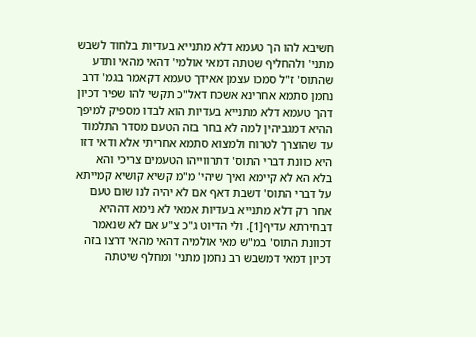חשיבא להו הך טעמא דלא מתנייא בעדיות בלחוד לשבש מתני' ולהחליף שטתה דמאי אולמי' דהאי מהאי ותדע שהתוס' ז"ל סמכו עצמן אאידך טעמא דקאמר בגמ' דרב נחמן סתמא אחרינא אשכח דאל"כ תקשי להו שפיר דכיון דהך טעמא דלא מתנייא בעדיות הוא לבדו מספיק למיפך ההיא דמגביהין למה לא בחר בזה הטעם מסדר התלמוד עד שהוצרך לטרוח ולמצוא סתמא אחריתי אלא ודאי דזו היא כוונת דברי התוס' דתרווייהו הטעמים צריכי והא בלא הא לא קיימא ואיך שיהי' מ"מ קשיא קושיא קמייתא על דברי התוס' דשבת דאף אם לא יהיה לנו שום טעם אחר רק דלא מתנייא בעדיות אמאי לא נימא דההיא דבחירתא עדיף[1]. ולי הדיוט ג"כ צ"ע אם לא שנאמר דכוונת התוס' במ"ש מאי אולמיה דהאי מהאי דרצו בזה דכיון דמאי דמשבש רב נחמן מתני' ומחלף שיטתה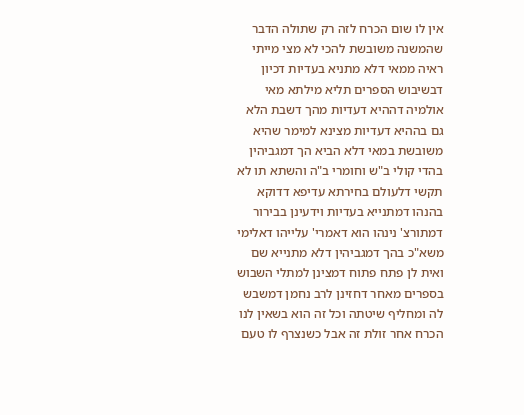אין לו שום הכרח לזה רק שתולה הדבר שהמשנה משובשת להכי לא מצי מייתי ראיה ממאי דלא מתניא בעדיות דכיון דבשיבוש הספרים תליא מילתא מאי אולמיה דההיא דעדיות מהך דשבת הלא גם בההיא דעדיות מצינא למימר שהיא משובשת במאי דלא הביא הך דמגביהין בהדי קולי ב"ש וחומרי ב"ה והשתא תו לא תקשי דלעולם בחירתא עדיפא דדוקא בהנהו דמתנייא בעדיות וידעינן בבירור דמתורצ' נינהו הוא דאמרי' עלייהו דאלימי משא"כ בהך דמגביהין דלא מתנייא שם ואית לן פתח פתוח דמצינן למתלי השבוש בספרים מאחר דחזינן לרב נחמן דמשבש לה ומחליף שיטתה וכל זה הוא בשאין לנו הכרח אחר זולת זה אבל כשנצרף לו טעם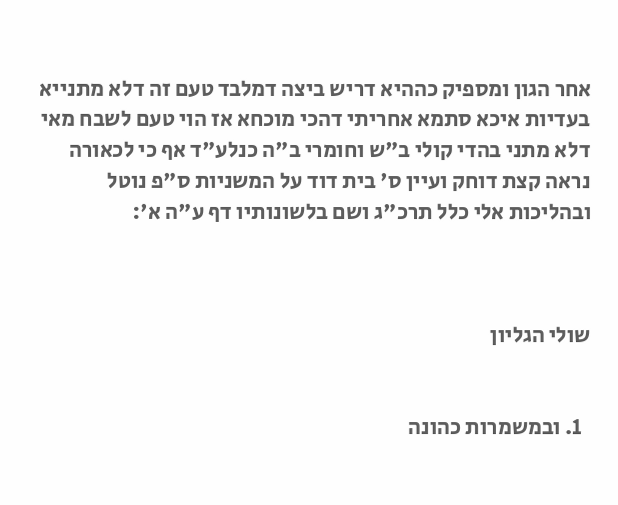אחר הגון ומספיק כההיא דריש ביצה דמלבד טעם זה דלא מתנייא בעדיות איכא סתמא אחריתי דהכי מוכחא אז הוי טעם לשבח מאי דלא מתני בהדי קולי ב"ש וחומרי ב"ה כנלע"ד אף כי לכאורה נראה קצת דוחק ועיין ס' בית דוד על המשניות ס"פ נוטל ובהליכות אלי כלל תרכ"ג ושם בלשונותיו דף ע"ה א':



שולי הגליון


  1. ובמשמרות כהונה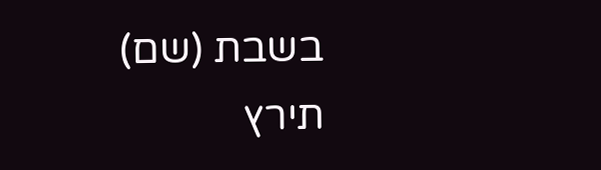בשבת (שם) תירץ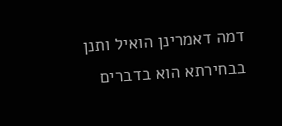דמה דאמרינן הואיל ותנן בבחירתא הוא בדברים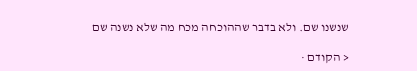שנשנו שם. ולא בדבר שההוכחה מכח מה שלא נשנה שם

< הקודם ·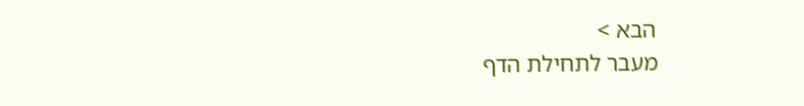הבא >
מעבר לתחילת הדף